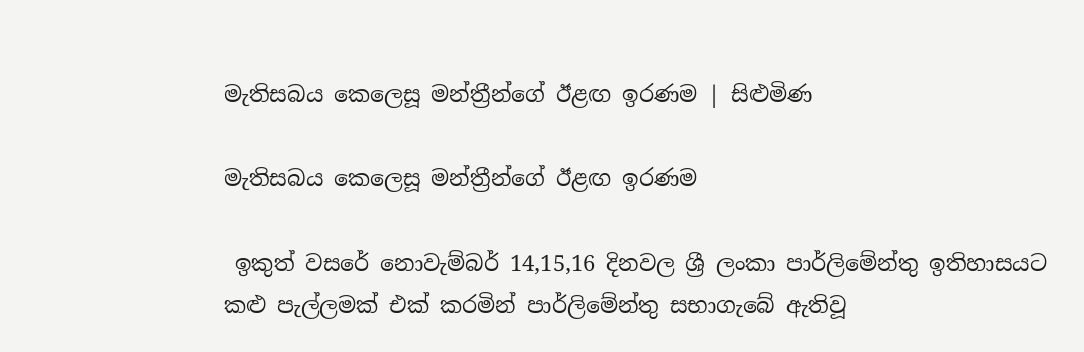මැතිසබය කෙලෙසූ මන්ත්‍රීන්ගේ ඊළඟ ඉරණම | සිළුමිණ

මැතිසබය කෙලෙසූ මන්ත්‍රීන්ගේ ඊළඟ ඉරණම

 ඉකුත් වසරේ නොවැම්බර් 14,15,16 දිනවල ශ්‍රී ලංකා පාර්ලිමේන්තු ඉතිහාසයට කළු පැල්ලමක් එක් කරමින් පාර්ලිමේන්තු සභාගැබේ ඇතිවූ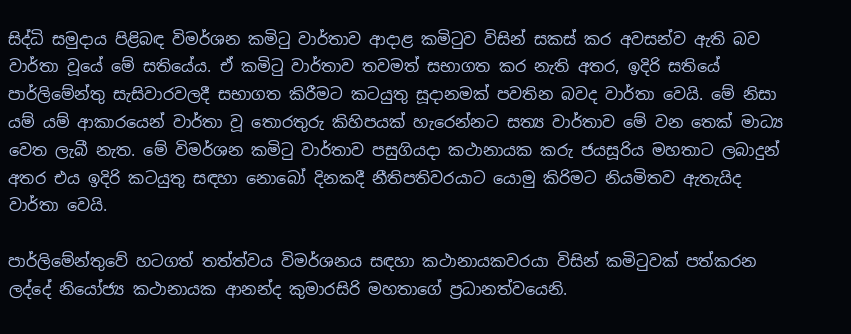සිද්ධි සමුදාය පිළිබඳ විමර්ශන කමිටු වාර්තාව ආදාළ කමිටුව විසින් සකස් කර අවසන්ව ඇති බව වාර්තා වූයේ මේ සතියේය. ඒ කමිටු වාර්තාව තවමත් සභාගත කර නැති අතර, ඉදිරි සතියේ පාර්ලිමේන්තු සැසිවාරවලදී සභාගත කිරීමට කටයුතු සූදානමක් පවතින බවද වාර්තා වෙයි. මේ නිසා යම් යම් ආකාරයෙන් වාර්තා වූ තොරතුරු කිහිපයක් හැරෙන්නට සත්‍ය වාර්තාව මේ වන තෙක් මාධ්‍ය වෙත ලැබී නැත. මේ විමර්ශන කමිටු වාර්තාව පසුගියදා කථානායක කරු ජයසූරිය මහතාට ලබාදුන් අතර එය ඉදිරි කටයුතු සඳහා නොබෝ දිනකදී නීතිපතිවරයාට යොමු කිරිමට නියමිතව ඇතැයිද වාර්තා වෙයි.

පාර්ලිමේන්තුවේ හටගත් තත්ත්වය විමර්ශනය සඳහා කථානායකවරයා විසින් කමිටුවක් පත්කරන ලද්දේ නියෝජ්‍ය කථානායක ආනන්ද කුමාරසිරි මහතාගේ ප්‍රධානත්වයෙනි.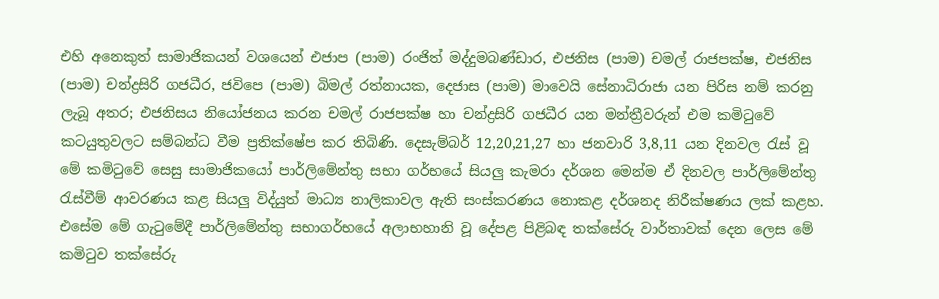එහි අනෙකුත් සාමාජිකයන් වශයෙන් එජාප (පාම) රංජිත් මද්දුමබණ්ඩාර, එජනිස (පාම) චමල් රාජපක්ෂ, එජනිස (පාම) චන්ද්‍රසිරි ගජධීර, ජවිපෙ (පාම) බිමල් රත්නායක, දෙජාස (පාම) මාවෙයි සේනාධිරාජා යන පිරිස නම් කරනු ලැබූ අතර; එජනිසය නියෝජනය කරන චමල් රාජපක්ෂ හා චන්ද්‍රසිරි ගජධීර යන මන්ත්‍රීවරුන් එම කමිටුවේ කටයුතුවලට සම්බන්ධ වීම ප්‍රතික්ෂේප කර තිබිණි. දෙසැම්බර් 12,20,21,27 හා ජනවාරි 3,8,11 යන දිනවල රැස් වූ මේ කමිටුවේ සෙසු සාමාජිකයෝ පාර්ලිමේන්තු සභා ගර්භයේ සියලු කැමරා දර්ශන මෙන්ම ඒ දිනවල පාර්ලිමේන්තු රැස්වීම් ආවරණය කළ සියලු විද්යුත් මාධ්‍ය නාලිකාවල ඇති සංස්කරණය නොකළ දර්ශනද නිරීක්ෂණය ලක් කළහ. එසේම මේ ගැටුමේදී පාර්ලිමේන්තු සභාගර්භයේ අලාභහානි වූ දේපළ පිළිබඳ තක්සේරු වාර්තාවක් දෙන ලෙස මේ කමිටුව තක්සේරු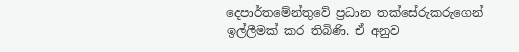දෙපාර්තමේන්තුවේ ප්‍රධාන තක්සේරුකරුගෙන් ඉල්ලීමක් කර තිබිණි. ඒ අනුව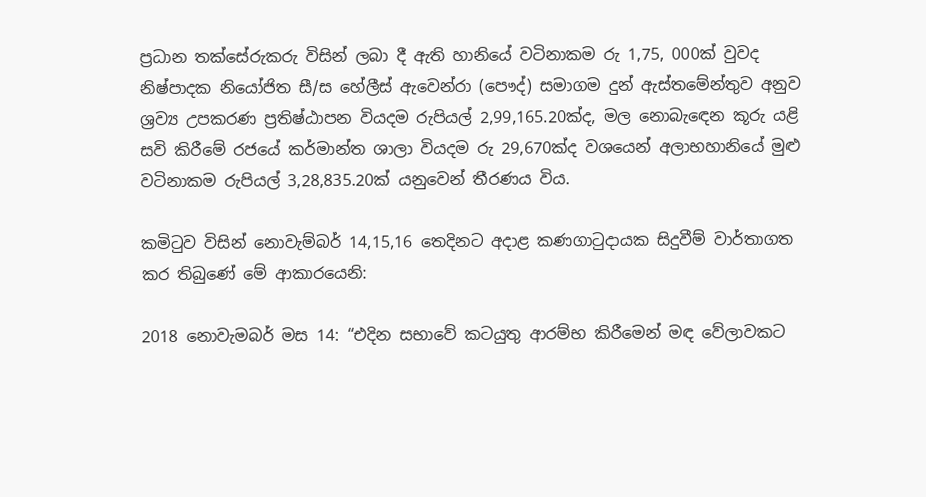ප්‍රධාන තක්සේරුකරු විසින් ලබා දී ඇති හානියේ වටිනාකම රු 1,75, 000ක් වුවද නිෂ්පාදක නියෝජිත සී/ස හේලීස් ඇවෙන්රා (පෞද්) සමාගම දුන් ඇස්තමේන්තුව අනුව ශ්‍රව්‍ය උපකරණ ප්‍රතිෂ්ඨාපන වියදම රුපියල් 2,99,165.20ක්ද, මල නොබැඳෙන කූරු යළි සවි කිරීමේ රජයේ කර්මාන්ත ශාලා වියදම රු 29,670ක්ද වශයෙන් අලාභහානියේ මුළු වටිනාකම රුපියල් 3,28,835.20ක් යනුවෙන් තීරණය විය.

කමිටුව විසින් නොවැම්බර් 14,15,16 තෙදිනට අදාළ කණගාටුදායක සිදුවීම් වාර්තාගත කර තිබුණේ මේ ආකාරයෙනි:

2018 නොවැමබර් මස 14: “එදින සභාවේ කටයුතු ආරම්භ කිරීමෙන් මඳ වේලාවකට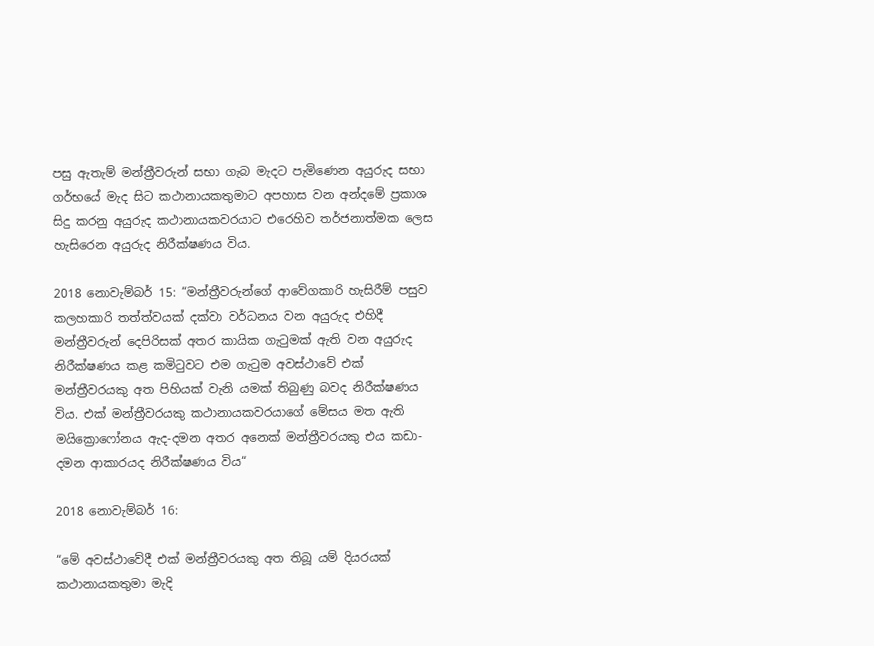පසු ඇතැම් මන්ත්‍රීවරුන් සභා ගැබ මැදට පැමිණෙන අයුරුද සභා ගර්භයේ මැද සිට කථානායකතුමාට අපහාස වන අන්දමේ ප්‍රකාශ සිදු කරනු අයුරුද කථානායකවරයාට එරෙහිව තර්ජනාත්මක ලෙස හැසිරෙන අයුරුද නිරීක්ෂණය විය.

2018 නොවැම්බර් 15: “මන්ත්‍රීවරුන්ගේ ආවේගකාරි හැසිරීම් පසුව කලහකාරි තත්ත්වයක් දක්වා වර්ධනය වන අයුරුද එහිදී මන්ත්‍රීවරුන් දෙපිරිසක් අතර කායික ගැටුමක් ඇති වන අයුරුද නිරීක්ෂණය කළ කමිටුවට එම ගැටුම අවස්ථාවේ එක් මන්ත්‍රීවරයකු අත පිහියක් වැනි යමක් තිබුණු බවද නිරීක්ෂණය විය. එක් මන්ත්‍රීවරයකු කථානායකවරයාගේ මේසය මත ඇති මයික්‍රොෆෝනය ඇද-දමන අතර අනෙක් මන්ත්‍රීවරයකු එය කඩා-දමන ආකාරයද නිරීක්ෂණය විය“

2018 නොවැම්බර් 16:

“මේ අවස්ථාවේදී එක් මන්ත්‍රීවරයකු අත තිබූ යම් දියරයක් කථානායකතුමා මැදි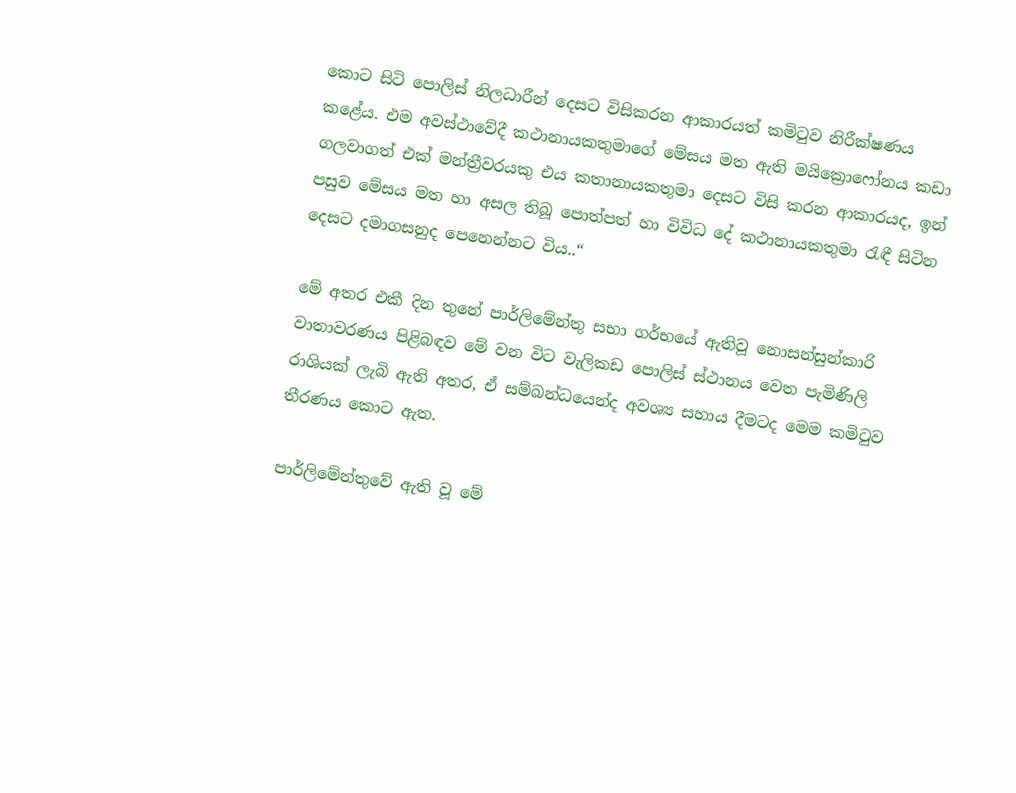කොට සිටි පොලිස් නිලධාරීන් දෙසට විසිකරන ආකාරයත් කමිටුව නිරීක්ෂණය කළේය. එම අවස්ථාවේදී කථානායකතුමාගේ මේසය මත ඇති මයික්‍රොෆෝනය කඩා ගලවාගත් එක් මන්ත්‍රීවරයකු එය කතානායකතුමා දෙසට විසි කරන ආකාරයද, ඉන් පසුව මේසය මත හා අසල තිබූ පොත්පත් හා විවිධ දේ කථානායකතුමා රැඳී සිටින දෙසට දමාගසනුද පෙනෙන්නට විය..“

මේ අතර එකී දින තුනේ පාර්ලිමේන්තු සභා ගර්භයේ ඇතිවූ නොසන්සුන්කාරි වාතාවරණය පිළිබඳව මේ වන විට වැලිකඩ පොලිස් ස්ථානය වෙත පැමිණිලි රාශියක් ලැබි ඇති අතර, ඒ සම්බන්ධයෙන්ද අවශ්‍ය සහාය දීමටද මෙම කමිටුව තීරණය කොට ඇත.

පාර්ලිමේන්තුවේ ඇති වූ මේ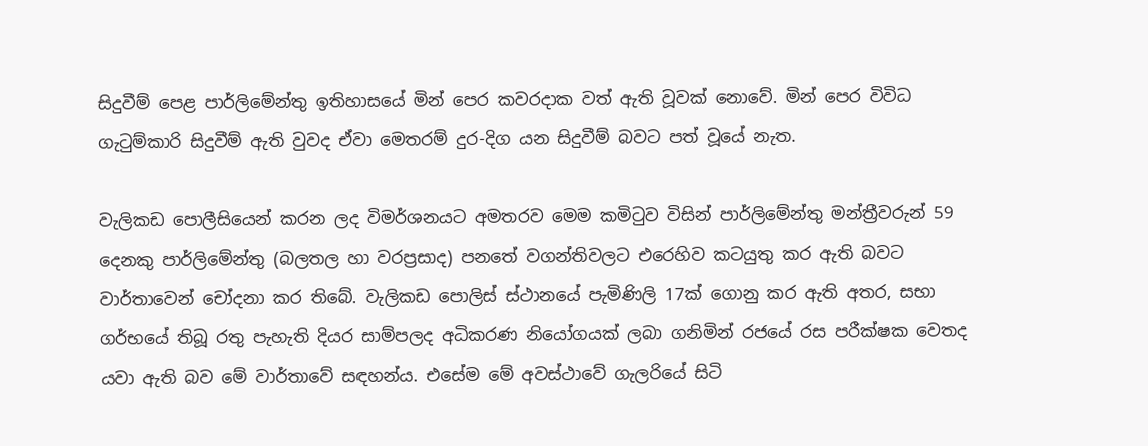සිදුවීම් පෙළ පාර්ලිමේන්තු ඉතිහාසයේ මින් පෙර කවරදාක වත් ඇති වූවක් නොවේ. මින් පෙර විවිධ ගැටුම්කාරි සිදුවීම් ඇති වුවද ඒවා මෙතරම් දුර-දිග යන සිදුවීම් බවට පත් වූයේ නැත.

වැලිකඩ පොලීසියෙන් කරන ලද විමර්ශනයට අමතරව මෙම කමිටුව විසින් පාර්ලිමේන්තු මන්ත්‍රීවරුන් 59 දෙනකු පාර්ලිමේන්තු (බලතල හා වරප්‍රසාද) පනතේ වගන්තිවලට එරෙහිව කටයුතු කර ඇති බවට වාර්තාවෙන් චෝදනා කර තිබේ. වැලිකඩ පොලිස් ස්ථානයේ පැමිණිලි 17ක් ගොනු කර ඇති අතර, සභා ගර්භයේ තිබූ රතු පැහැති දියර සාම්පලද අධිකරණ නියෝගයක් ලබා ගනිමින් රජයේ රස පරීක්ෂක වෙතද යවා ඇති බව මේ වාර්තාවේ සඳහන්ය. එසේම මේ අවස්ථාවේ ගැලරියේ සිටි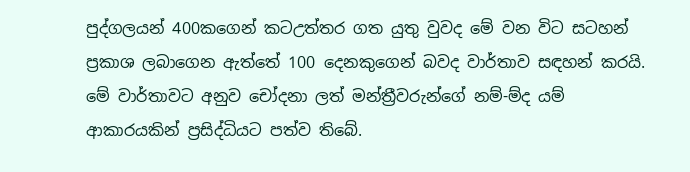පුද්ගලයන් 400කගෙන් කටඋත්තර ගත යුතු වුවද මේ වන විට සටහන් ප්‍රකාශ ලබාගෙන ඇත්තේ 100 දෙනකුගෙන් බවද වාර්තාව සඳහන් කරයි. මේ වාර්තාවට අනුව චෝදනා ලත් මන්ත්‍රීවරුන්ගේ නම්-ම්ද යම් ආකාරයකින් ප්‍රසිද්ධියට පත්ව තිබේ.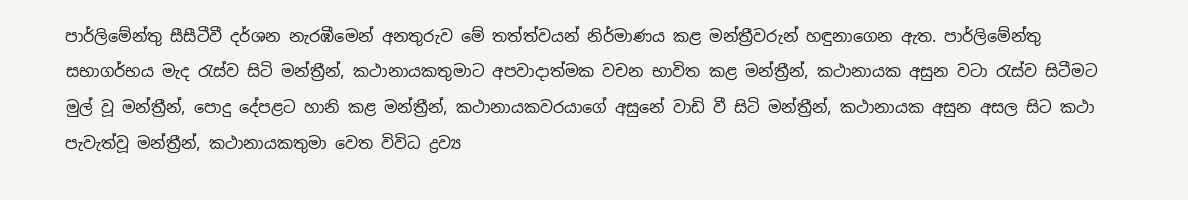පාර්ලිමේන්තු සීසීටීවී දර්ශන නැරඹීමෙන් අනතුරුව මේ තත්ත්වයන් නිර්මාණය කළ මන්ත්‍රීවරුන් හඳුනාගෙන ඇත. පාර්ලිමේන්තු සභාගර්භය මැද රැස්ව සිටි මන්ත්‍රීන්, කථානායකතුමාට අපවාදාත්මක වචන භාවිත කළ මන්ත්‍රීන්, කථානායක අසුන වටා රැස්ව සිටීමට මුල් වූ මන්ත්‍රීන්, පොදු දේපළට හානි කළ මන්ත්‍රීන්, කථානායකවරයාගේ අසුනේ වාඩි වී සිටි මන්ත්‍රීන්, කථානායක අසුන අසල සිට කථා පැවැත්වූ මන්ත්‍රීන්, කථානායකතුමා වෙත විවිධ ද්‍රව්‍ය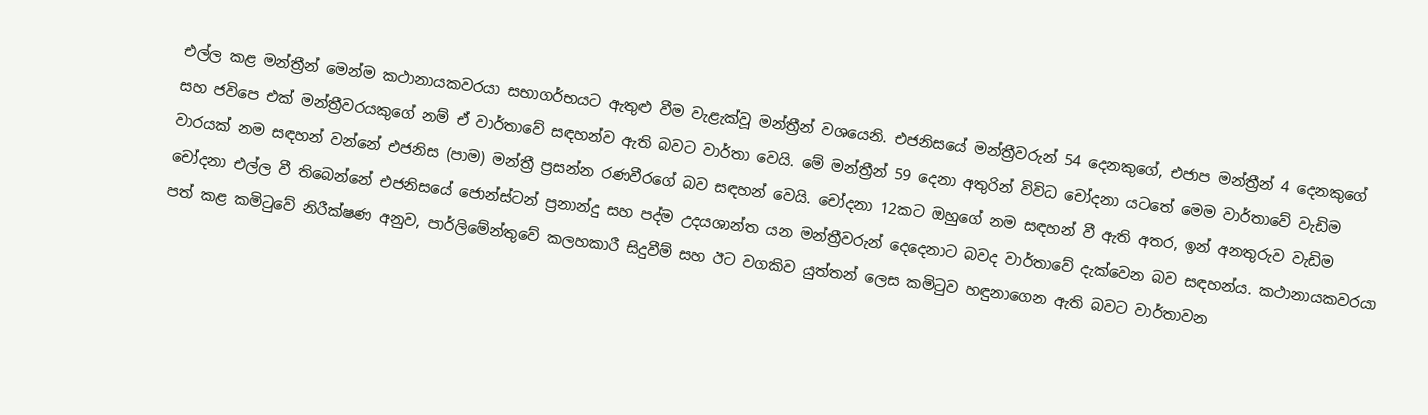එල්ල කළ මන්ත්‍රීන් මෙන්ම කථානායකවරයා සභාගර්භයට ඇතුළු වීම වැළැක්වූ මන්ත්‍රීන් වශයෙනි. එජනිසයේ මන්ත්‍රීවරුන් 54 දෙනකුගේ, එජාප මන්ත්‍රීන් 4 දෙනකුගේ සහ ජවිපෙ එක් මන්ත්‍රීවරයකුගේ නම් ඒ වාර්තාවේ සඳහන්ව ඇති බවට වාර්තා වෙයි. මේ මන්ත්‍රීන් 59 දෙනා අතුරින් විවිධ චෝදනා යටතේ මෙම වාර්තාවේ වැඩිම වාරයක් නම සඳහන් වන්නේ එජනිස (පාම) මන්ත්‍රී ප්‍රසන්න රණවීරගේ බව සඳහන් වෙයි. චෝදනා 12කට ඔහුගේ නම සඳහන් වී ඇති අතර, ඉන් අනතුරුව වැඩිම චෝදනා එල්ල වී තිබෙන්නේ එජනිසයේ ජොන්ස්ටන් ප්‍රනාන්දු සහ පද්ම උදයශාන්ත යන මන්ත්‍රීවරුන් දෙදෙනාට බවද වාර්තාවේ දැක්වෙන බව සඳහන්ය. කථානායකවරයා පත් කළ කමිටුවේ නිරීක්ෂණ අනුව, පාර්ලිමේන්තුවේ කලහකාරී සිදුවීම් සහ ඊට වගකිව යුත්තන් ලෙස කමිටුව හඳුනාගෙන ඇති බවට වාර්තාවන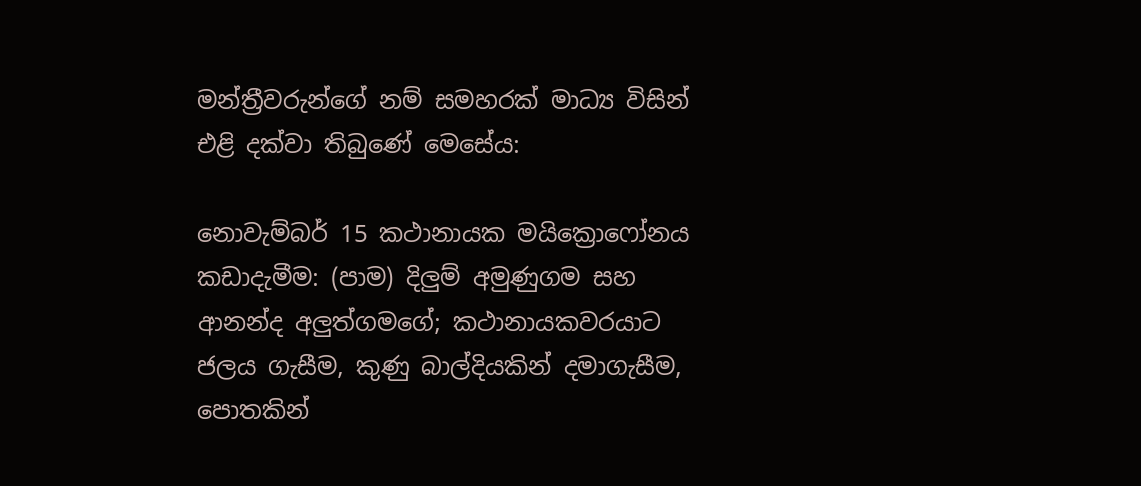මන්ත්‍රීවරුන්ගේ නම් සමහරක් මාධ්‍ය විසින් එළි දක්වා තිබුණේ මෙසේය:

නොවැම්බර් 15 කථානායක මයික්‍රොෆෝනය කඩාදැමීම: (පාම) දිලුම් අමුණුගම සහ ආනන්ද අලුත්ගමගේ; කථානායකවරයාට ජලය ගැසීම, කුණු බාල්දියකින් දමාගැසීම, පොතකින්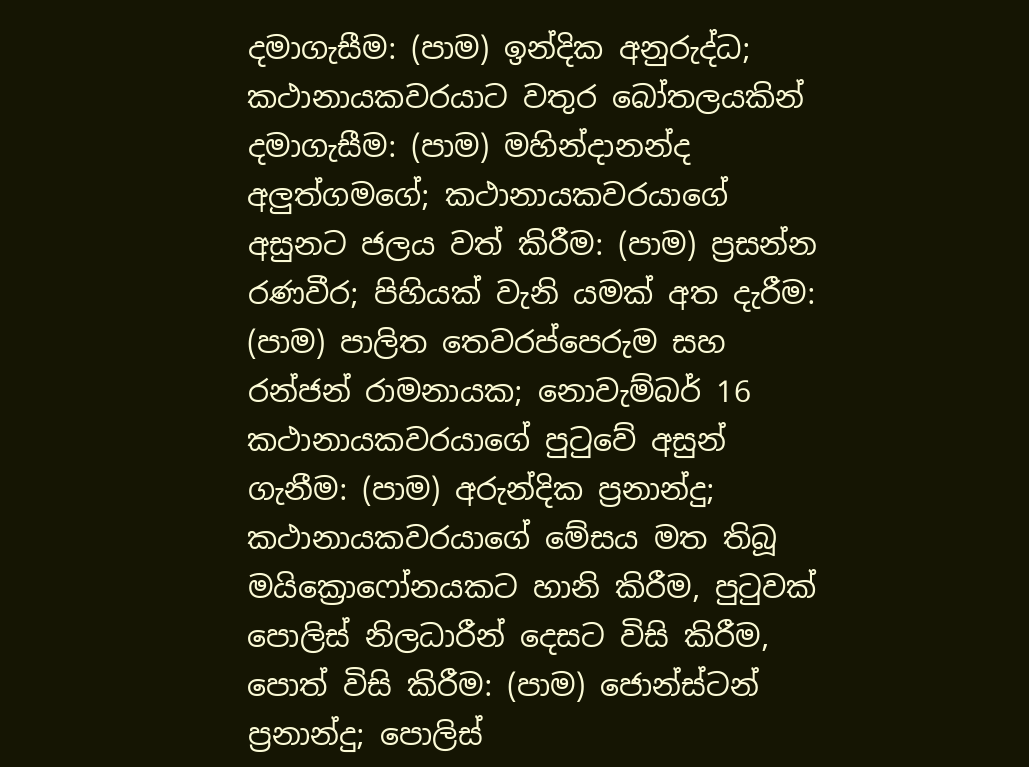දමාගැසීම: (පාම) ඉන්දික අනුරුද්ධ; කථානායකවරයාට වතුර බෝතලයකින් දමාගැසීම: (පාම) මහින්දානන්ද අලුත්ගමගේ; කථානායකවරයාගේ අසුනට ජලය වත් කිරීම: (පාම) ප්‍රසන්න රණවීර; පිහියක් වැනි යමක් අත දැරීම: (පාම) පාලිත තෙවරප්පෙරුම සහ රන්ජන් රාමනායක; නොවැම්බර් 16 කථානායකවරයාගේ පුටුවේ අසුන් ගැනීම: (පාම) අරුන්දික ප්‍රනාන්දු; කථානායකවරයාගේ මේසය මත තිබූ මයික්‍රොෆෝනයකට හානි කිරීම, පුටුවක් පොලිස් නිලධාරීන් දෙසට විසි කිරීම, පොත් විසි කිරීම: (පාම) ජොන්ස්ටන් ප්‍රනාන්දු; පොලිස්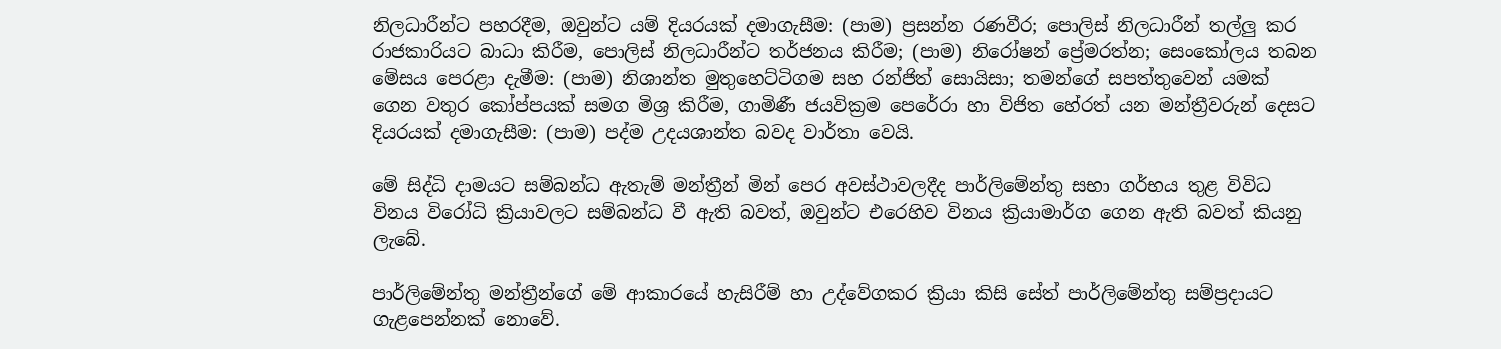නිලධාරීන්ට පහරදීම, ඔවුන්ට යම් දියරයක් දමාගැසීම: (පාම) ප්‍රසන්න රණවීර; පොලිස් නිලධාරීන් තල්ලු කර රාජකාරියට බාධා කිරීම, පොලිස් නිලධාරීන්ට තර්ජනය කිරීම; (පාම) නිරෝෂන් ප්‍රේමරත්න; සෙංකෝලය තබන මේසය පෙරළා දැමීම: (පාම) නිශාන්ත මුතුහෙට්ටිගම සහ රන්ජිත් සොයිසා; තමන්ගේ සපත්තුවෙන් යමක් ගෙන වතුර කෝප්පයක් සමග මිශ්‍ර කිරීම, ගාමිණී ජයවික්‍රම පෙරේරා හා විජිත හේරත් යන මන්ත්‍රීවරුන් දෙසට දියරයක් දමාගැසීම: (පාම) පද්ම උදයශාන්ත බවද වාර්තා වෙයි.

මේ සිද්ධි දාමයට සම්බන්ධ ඇතැම් මන්ත්‍රීන් මින් පෙර අවස්ථාවලදීද පාර්ලිමේන්තු සභා ගර්භය තුළ විවිධ විනය විරෝධි ක්‍රියාවලට සම්බන්ධ වී ඇති බවත්, ඔවුන්ට එරෙහිව විනය ක්‍රියාමාර්ග ගෙන ඇති බවත් කියනු ලැබේ.

පාර්ලිමේන්තු මන්ත්‍රීන්ගේ මේ ආකාරයේ හැසිරීම් හා උද්වේගකර ක්‍රියා කිසි සේත් පාර්ලිමේන්තු සම්ප්‍රදායට ගැළපෙන්නක් නොවේ.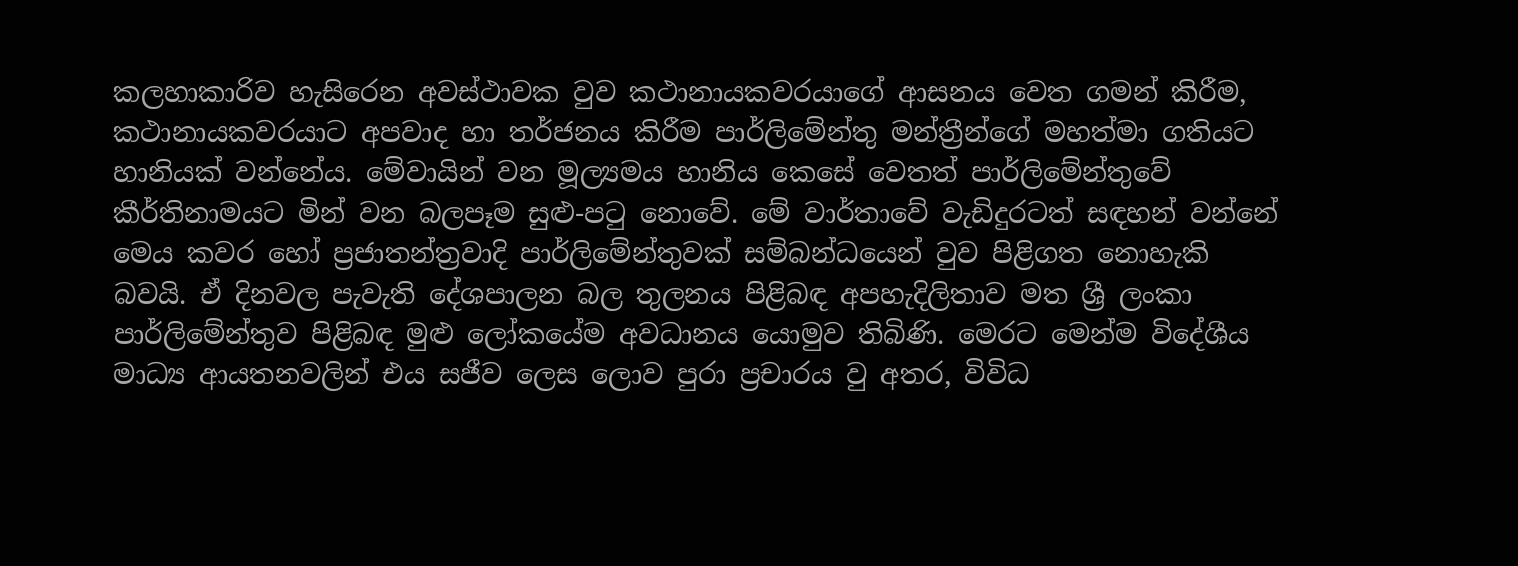කලහාකාරිව හැසිරෙන අවස්ථාවක වුව කථානායකවරයාගේ ආසනය වෙත ගමන් කිරීම, කථානායකවරයාට අපවාද හා තර්ජනය කිරීම පාර්ලිමේන්තු මන්ත්‍රීන්ගේ මහත්මා ගතියට හානියක් වන්නේය. මේවායින් වන මූල්‍යමය හානිය කෙසේ වෙතත් පාර්ලිමේන්තුවේ කීර්තිනාමයට මින් වන බලපෑම සුළු-පටු නොවේ. මේ වාර්තාවේ වැඩිදුරටත් සඳහන් වන්නේ මෙය කවර හෝ ප්‍රජාතන්ත්‍රවාදි පාර්ලිමේන්තුවක් සම්බන්ධයෙන් වුව පිළිගත නොහැකි බවයි. ඒ දිනවල පැවැති දේශපාලන බල තුලනය පිළිබඳ අපහැදිලිතාව මත ශ්‍රී ලංකා පාර්ලිමේන්තුව පිළිබඳ මුළු ලෝකයේම අවධානය යොමුව තිබිණි. මෙරට මෙන්ම විදේශීය මාධ්‍ය ආයතනවලින් එය සජීව ලෙස ලොව පුරා ප්‍රචාරය වු අතර, විවිධ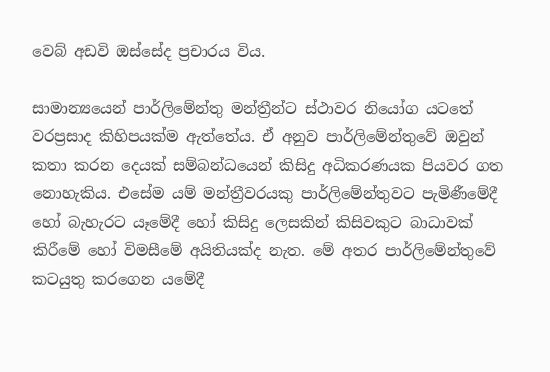වෙබ් අඩවි ඔස්සේද ප්‍රචාරය විය.

සාමාන්‍යයෙන් පාර්ලිමේන්තු මන්ත්‍රීන්ට ස්ථාවර නියෝග යටතේ වරප්‍රසාද කිහිපයක්ම ඇත්තේය. ඒ අනුව පාර්ලිමේන්තුවේ ඔවුන් කතා කරන දෙයක් සම්බන්ධයෙන් කිසිදු අධිකරණයක පියවර ගත නොහැකිය. එසේම යම් මන්ත්‍රීවරයකු පාර්ලිමේන්තුවට පැමිණීමේදී හෝ බැහැරට යෑමේදී හෝ කිසිදු ලෙසකින් කිසිවකුට බාධාවක් කිරීමේ හෝ විමසීමේ අයිතියක්ද නැත. මේ අතර පාර්ලිමේන්තුවේ කටයුතු කරගෙන යමේදී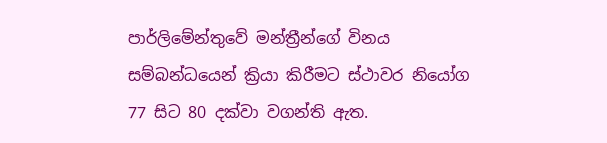පාර්ලිමේන්තුවේ මන්ත්‍රීන්ගේ විනය සම්බන්ධයෙන් ක්‍රියා කිරීමට ස්ථාවර නියෝග 77 සිට 80 දක්වා වගන්ති ඇත.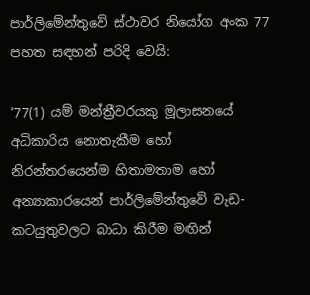පාර්ලිමේන්තුවේ ස්ථාවර නියෝග අංක 77 පහත සඳහන් පරිදි වෙයි:

‘77(1) යම් මන්ත්‍රීවරයකු මූලාසනයේ අධිකාරිය නොතැකීම හෝ නිරන්තරයෙන්ම හිතාමතාම හෝ අන්‍යාකාරයෙන් පාර්ලිමේන්තුවේ වැඩ-කටයුතුවලට බාධා කිරීම මඟින්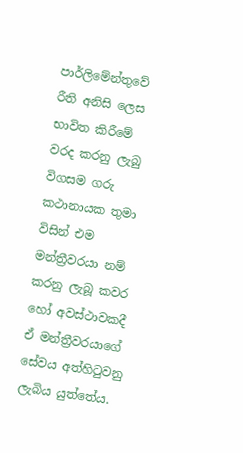පාර්ලිමේන්තුවේ රීති අනිසි ලෙස භාවිත කිරීමේ වරද කරනු ලැබු විගසම ගරු කථානායක තුමා විසින් එම මන්ත්‍රීවරයා නම් කරනු ලැබූ කවර හෝ අවස්ථාවකදී ඒ මන්ත්‍රීවරයාගේ සේවය අත්හිටුවනු ලැබිය යුත්තේය.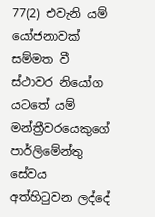77(2) එවැනි යම් යෝජනාවක් සම්මත වී ස්ථාවර නියෝග යටතේ යම් මන්ත්‍රීවරයෙකුගේ පාර්ලිමේන්තු සේවය අත්හිටුවන ලද්දේ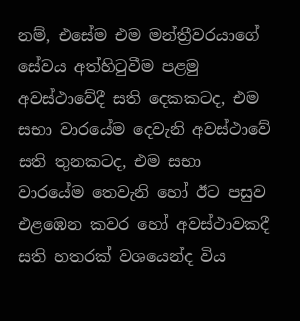නම්, එසේම එම මන්ත්‍රීවරයාගේ සේවය අත්හිටුවීම පළමු අවස්ථාවේදී සති දෙකකටද, එම සභා වාරයේම දෙවැනි අවස්ථාවේ සති තුනකටද, එම සභා වාරයේම තෙවැනි හෝ ඊට පසුව එළඹෙන කවර හෝ අවස්ථාවකදී සති හතරක් වශයෙන්ද විය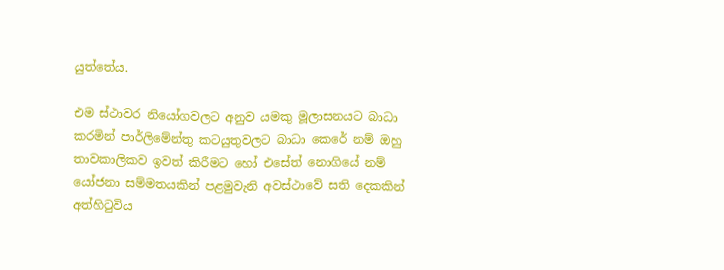යුත්තේය.

එම ස්ථාවර නියෝගවලට අනුව යමකු මූලාසනයට බාධා කරමින් පාර්ලිමේන්තු කටයුතුවලට බාධා කෙරේ නම් ඔහු තාවකාලිකව ඉවත් කිරීමට හෝ එසේත් නොගියේ නම් යෝජනා සම්මතයකින් පළමුවැනි අවස්ථාවේ සති දෙකකින් අත්හිටුවිය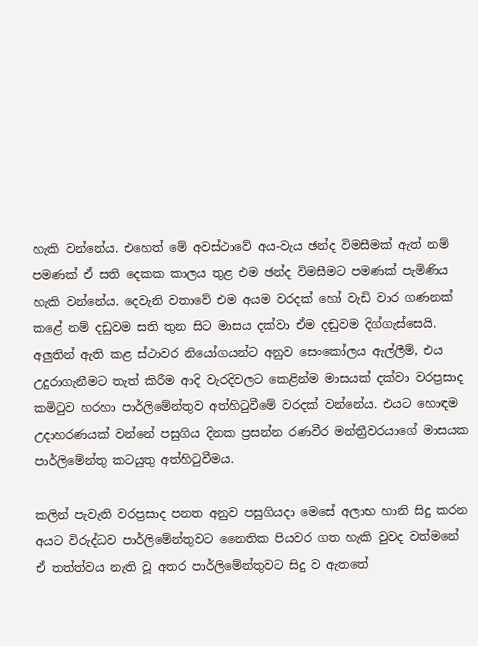හැකි වන්නේය. එහෙත් මේ අවස්ථාවේ අය-වැය ඡන්ද විමසීමක් ඇත් නම් පමණක් ඒ සති දෙකක කාලය තුළ එම ඡන්ද විමසීමට පමණක් පැමිණිය හැකි වන්නේය. දෙවැනි වතාවේ එම අයම වරදක් හෝ වැඩි වාර ගණනක් කළේ නම් දඩුවම සති තුන සිට මාසය දක්වා ඒම දඬුවම දිග්ගැස්සෙයි. අලුතින් ඇති කළ ස්ථාවර නියෝගයන්ට අනුව සෙංකෝලය ඇල්ලීම්, එය උදුරාගැනීමට තැත් කිරීම ආදි වැරදිවලට කෙළින්ම මාසයක් දක්වා වරප්‍රසාද කමිටුව හරහා පාර්ලිමේන්තුව අත්හිටුවීමේ වරදක් වන්නේය. එයට හොඳම උදාහරණයක් වන්නේ පසුගිය දිනක ප්‍රසන්න රණවීර මන්ත්‍රීවරයාගේ මාසයක පාර්ලිමේන්තු කටයුතු අත්හිටුවීමය.

කලින් පැවැති වරප්‍රසාද පනත අනුව පසුගියදා මෙසේ අලාභ හානි සිදු කරන අයට විරුද්ධව පාර්ලිමේන්තුවට නෛතික පියවර ගත හැකි වුවද වත්මනේ ඒ තත්ත්වය නැති වූ අතර පාර්ලිමේන්තුවට සිදු ව ඇතතේ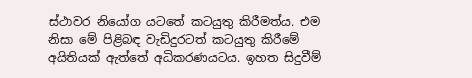ස්ථාවර නියෝග යටතේ කටයුතු කිරීමත්ය. එම නිසා මේ පිළිබඳ වැඩිදුරටත් කටයුතු කිරීමේ අයිතියක් ඇත්තේ අධිකරණයටය. ඉහත සිදුවීම්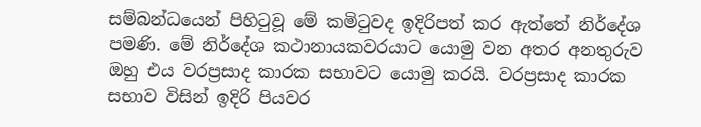සම්බන්ධයෙන් පිහිටුවූ මේ කමිටුවද ඉදිරිපත් කර ඇත්තේ නිර්දේශ පමණි. මේ නිර්දේශ කථානායකවරයාට යොමු වන අතර අනතුරුව ඔහු එය වරප්‍රසාද කාරක සභාවට යොමු කරයි. වරප්‍රසාද කාරක සභාව විසින් ඉදිරි පියවර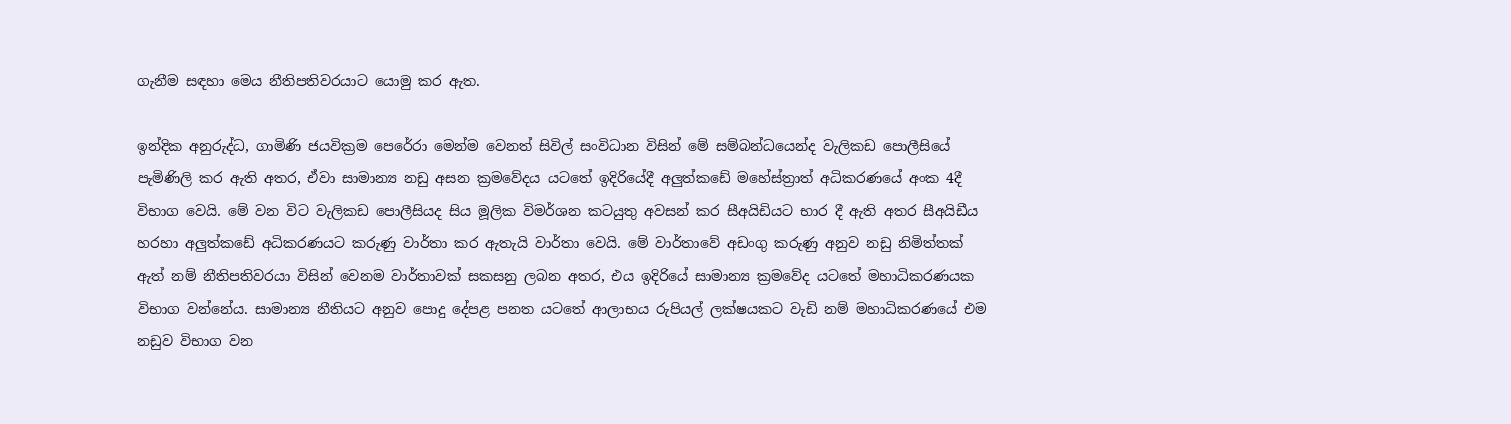ගැනීම සඳහා මෙය නීතිපතිවරයාට යොමු කර ඇත.

ඉන්දික අනුරුද්ධ, ගාමිණි ජයවික්‍රම පෙරේරා මෙන්ම වෙනත් සිවිල් සංවිධාන විසින් මේ සම්බන්ධයෙන්ද වැලිකඩ පොලීසියේ පැමිණිලි කර ඇති අතර, ඒවා සාමාන්‍ය නඩු අසන ක්‍රමවේදය යටතේ ඉදිරියේදී අලුත්කඩේ මහේස්ත්‍රාත් අධිකරණයේ අංක 4දී විභාග වෙයි. මේ වන විට වැලිකඩ පොලීසියද සිය මූලික විමර්ශන කටයුතු අවසන් කර සීඅයිඩියට භාර දී ඇති අතර සීඅයිඩීය හරහා අලුත්කඩේ අධිකරණයට කරුණු වාර්තා කර ඇතැයි වාර්තා වෙයි. මේ වාර්තාවේ අඩංගු කරුණු අනුව නඩු නිමිත්තක් ඇත් නම් නීතිපතිවරයා විසින් වෙනම වාර්තාවක් සකසනු ලබන අතර, එය ඉදිරියේ සාමාන්‍ය ක්‍රමවේද යටතේ මහාධිකරණයක විභාග වන්නේය. සාමාන්‍ය නීතියට අනුව පොදු දේපළ පනත යටතේ ආලාභය රුපියල් ලක්ෂයකට වැඩි නම් මහාධිකරණයේ එම නඩුව විභාග වන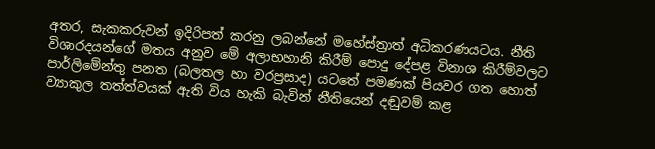අතර, සැකකරුවන් ඉදිරිපත් කරනු ලබන්නේ මහේස්ත්‍රාත් අධිකරණයටය. නීති විශාරදයන්ගේ මතය අනුව මේ අලාභහානි කිරීම් පොදු දේපළ විනාශ කිරීම්වලට පාර්ලිමේන්තු පනත (බලතල හා වරප්‍රසාද) යටතේ පමණක් පියවර ගත හොත් ව්‍යාකුල තත්ත්වයක් ඇති විය හැකි බැවින් නීතියෙන් දඬුවම් කළ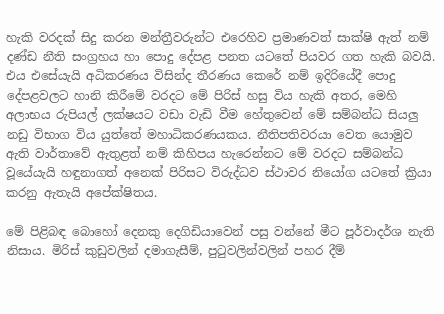හැකි වරදක් සිදු කරන මන්ත්‍රීවරුන්ට එරෙහිව ප්‍රමාණවත් සාක්ෂි ඇත් නම් දණ්ඩ නීති සංග්‍රහය හා පොදු දේපළ පනත යටතේ පියවර ගත හැකි බවයි. එය එසේයැයි අධිකරණය විසින්ද තීරණය කෙරේ නම් ඉදිරියේදී පොදු දේපළවලට හානි කිරීමේ වරදට මේ පිරිස් හසු විය හැකි අතර, මෙහි අලාභය රුපියල් ලක්ෂයට වඩා වැඩි වීම හේතුවෙන් මේ සම්බන්ධ සියලු නඩු විභාග විය යුත්තේ මහාධිකරණයකය. නීතිපතිවරයා වෙත යොමුව ඇති වාර්තාවේ ඇතුළත් නම් කිහිපය හැරෙන්නට මේ වරදට සම්බන්ධ වූයේයැයි හඳුනාගත් අනෙක් පිරිසට විරුද්ධව ස්ථාවර නියෝග යටතේ ක්‍රියා කරනු ඇතැයි අපේක්ෂිතය.

මේ පිළිබඳ බොහෝ දෙනකු දෙගිඩියාවෙන් පසු වන්නේ මීට පූර්වාදර්ශ නැති නිසාය. මිරිස් කුඩුවලින් දමාගැසීම්, පුටුවලින්වලින් පහර දීම්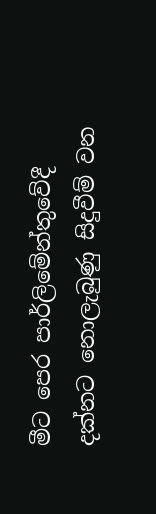මීට පෙර පාර්ලිමේන්තුවේදී දක්නට නොලැබුණු සිදුවීම් වන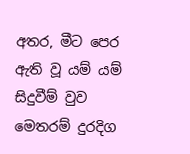අතර, මීට පෙර ඇති වූ යම් යම් සිදුවීම් වුව මෙතරම් දුරදිග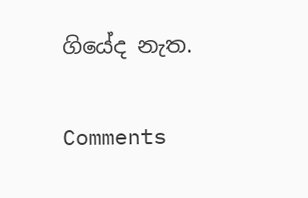ගියේද නැත.

Comments